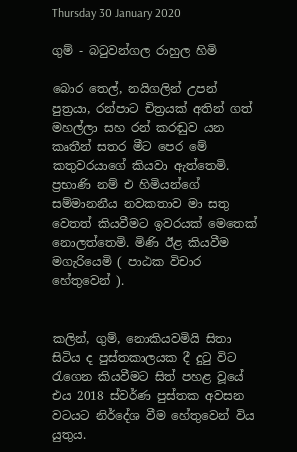Thursday 30 January 2020

ගුම් - බටුවන්ගල රාහුල හිමි

බොර තෙල්, නයිගලින් උපන් පුත්‍රයා, රන්පාට චිත්‍රයක් අතින් ගත් මහල්ලා සහ රන් කරඬුව යන කෘතීන් සතර මීට පෙර මේ කතුවරයාගේ කියවා ඇත්තෙමි. ප්‍රභාණි නම් එ හිමියන්ගේ සම්මානනීය නවකතාව මා සතු වෙතත් කියවීමට ඉවරයක් මෙතෙක් නොලත්තෙමි. මිණි ඊළ කියවීම මගැරියෙමි ( පාඨක විචාර හේතුවෙන් ).


කලින්, ගුම්, නොකියවමියි සිතා සිටිය ද පුස්තකාලයක දී දුටු විට රැගෙන කියවීමට සිත් පහළ වූයේ එය 2018 ස්වර්ණ පුස්තක අවසන වටයට නිර්දේශ වීම හේතුවෙන් විය යුතුය.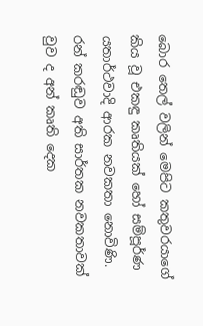බොර තෙල් වලින් මෙපිට කතුවරයාගේ කිය වූ එකඳු කෘතියක් හෝ සම්පූර්ණ යතාර්ථවාදි ආරක නවකතා නොවිණි. රන් කරඬුව අති සාර්තක නවකතාවක් වුව ද අන් කෘති දෙක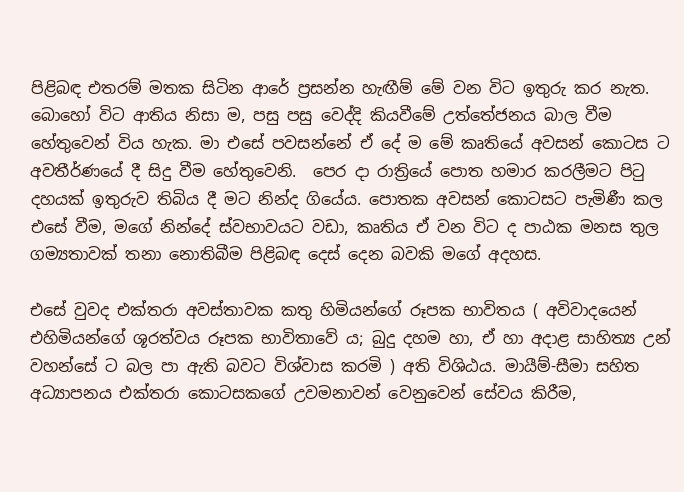පිළිබඳ එතරම් මතක සිටින ආරේ ප්‍රසන්න හැඟීම් මේ වන විට ඉතුරු කර නැත. බොහෝ විට ආතිය නිසා ම, පසු පසු වෙද්දි කියවීමේ උත්තේජනය බාල වීම හේතුවෙන් විය හැක. මා එසේ පවසන්නේ ඒ දේ ම මේ කෘතියේ අවසන් කොටස ට අවතීර්ණයේ දී සිදු වීම හේතුවෙනි.  පෙර දා රාත්‍රියේ පොත හමාර කරලීමට පිටු දහයක් ඉතුරුව තිබිය දී මට නින්ද ගියේය. පොතක අවසන් කොටසට පැමිණී කල එසේ වීම, මගේ නින්දේ ස්වභාවයට වඩා, කෘතිය ඒ වන විට ද පාඨක මනස තුල ගම්‍යතාවක් තනා නොතිබීම පිළිබඳ දෙස් දෙන බවකි මගේ අදහස.

එසේ වුවද එක්තරා අවස්තාවක කතු හිමියන්ගේ රූපක භාවිතය ( අවිවාදයෙන් එහිමියන්ගේ ශූරත්වය රූපක භාවිතාවේ ය; බුදු දහම හා, ඒ හා අදාළ සාහිත්‍ය උන් වහන්සේ ට බල පා ඇති බවට විශ්වාස කරමි ) අති විශිඨය. මායීම්-සීමා සහිත අධ්‍යාපනය එක්තරා කොටසකගේ උවමනාවන් වෙනුවෙන් සේවය කිරීම,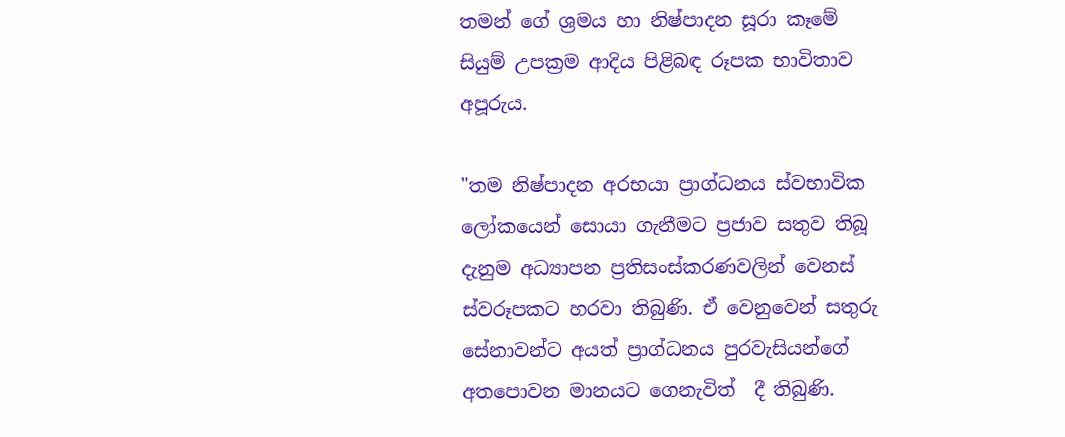තමන් ගේ ශ්‍රමය හා නිෂ්පාදන සූරා කෑමේ සියුම් උපක්‍රම ආදිය පිළිබඳ රූපක භාවිතාව අපූරුය.

"තම නිෂ්පාදන අරභයා ප්‍රාග්ධනය ස්වභාවික ලෝකයෙන් සොයා ගැනීමට ප්‍රජාව සතුව තිබූ දැනුම අධ්‍යාපන ප්‍රතිසංස්කරණවලින් වෙනස් ස්වරූපකට හරවා තිබුණි. ඒ වෙනුවෙන් සතුරු සේනාවන්ට අයත් ප්‍රාග්ධනය පුරවැසියන්ගේ අතපොවන මානයට ගෙනැවිත්  දී තිබුණි.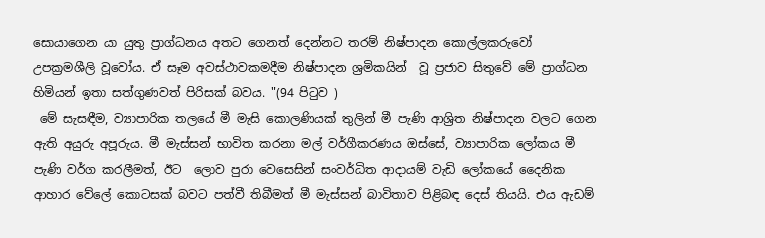සොයාගෙන යා යුතු ප්‍රාග්ධනය අතට ගෙනත් දෙන්නට තරම් නිෂ්පාදන කොල්ලකරුවෝ උපක්‍රමශීලි වූවෝය. ඒ සෑම අවස්ථාවකමදීම නිෂ්පාදන ශ්‍රමිකයින්  වූ ප්‍රජාව සිතුවේ මේ ප්‍රාග්ධන හිමියන් ඉතා සත්ගුණවත් පිරිසක් බවය. "(94 පිටුව )
 මේ සැසඳීම, ව්‍යාපාරික තලයේ මී මැසි කොලණියක් තුලින් මී පැණි ආශ්‍රිත නිෂ්පාදන වලට ගෙන ඇති අයුරු අපූරුය. මී මැස්සන් භාවිත කරනා මල් වර්ගීකරණය ඔස්සේ, ව්‍යාපාරික ලෝකය මී පැණි වර්ග කරලීමත්, ඊට  ලොව පුරා වෙසෙසින් සංවර්ධිත ආදායම් වැඩි ලෝකයේ දෛනික ආහාර වේලේ කොටසක් බවට පත්වී තිබීමත් මී මැස්සන් බාවිතාව පිළිබඳ දෙස් තියයි. එය ඇඩම්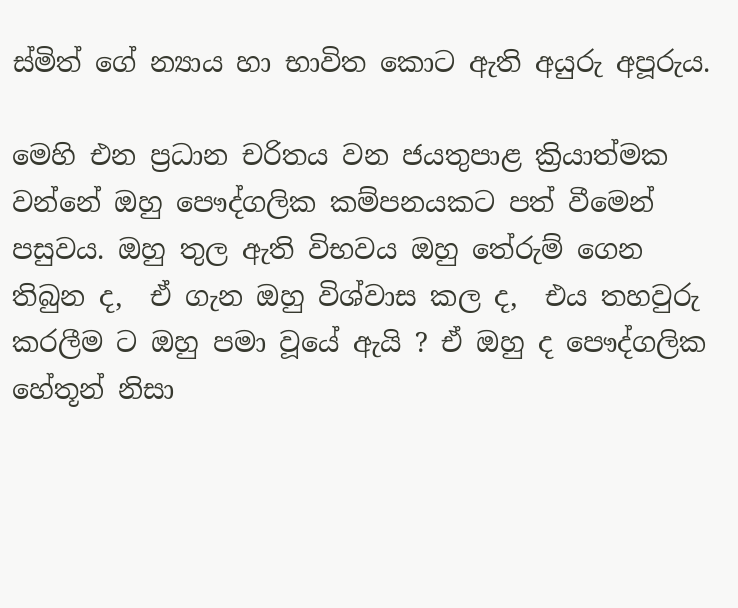ස්මිත් ගේ න්‍යාය හා භාවිත කොට ඇති අයුරු අපූරුය.

මෙහි එන ප්‍රධාන චරිතය වන ජයතුපාළ ක්‍රියාත්මක වන්නේ ඔහු පෞද්ගලික කම්පනයකට පත් වීමෙන් පසුවය. ඔහු තුල ඇති විභවය ඔහු තේරුම් ගෙන තිබුන ද,  ඒ ගැන ඔහු විශ්වාස කල ද,  එය තහවුරු කරලීම ට ඔහු පමා වූයේ ඇයි ? ඒ ඔහු ද පෞද්ගලික හේතූන් නිසා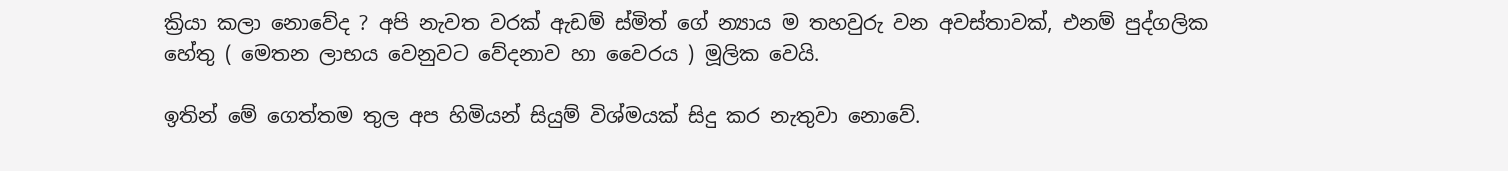ක්‍රියා කලා නොවේද ? අපි නැවත වරක් ඇඩම් ස්මිත් ගේ න්‍යාය ම තහවුරු වන අවස්තාවක්, එනම් පුද්ගලික හේතු ( මෙතන ලාභය වෙනුවට වේදනාව හා වෛරය ) මූලික වෙයි.

ඉතින් මේ ගෙත්තම තුල අප හිමියන් සියුම් විශ්මයක් සිදු කර නැතුවා නොවේ.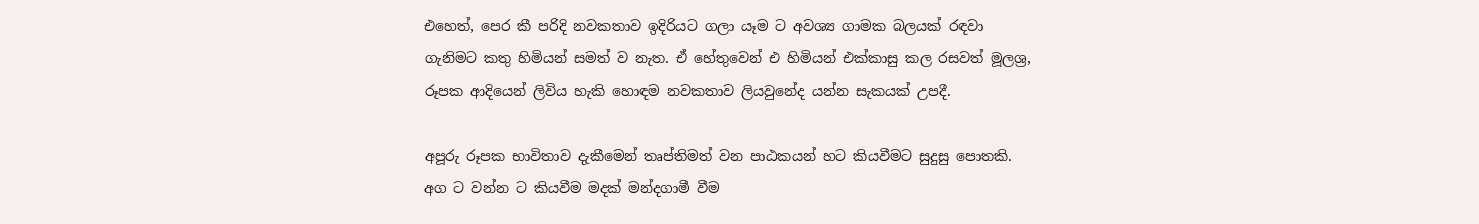එහෙත්, පෙර කී පරිදි නවකතාව ඉදිරියට ගලා යෑම ට අවශ්‍ය ගාමක බලයක් රඳවා ගැනිමට කතු හිමියන් සමත් ව නැත. ඒ හේතුවෙන් එ හිමියන් එක්කාසු කල රසවත් මූලශ්‍ර, රූපක ආදියෙන් ලිවිය හැකි හොඳම නවකතාව ලියවුනේද යන්න සැකයක් උපදී.

අපූරු රූපක භාවිතාව දැකීමෙන් තෘප්තිමත් වන පාඨකයන් හට කියවීමට සුදුසු පොතකි. අග ට වන්න ට කියවීම මදක් මන්දගාමී වීම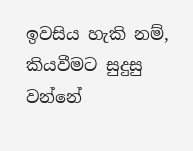ඉවසිය හැකි නම්, කියවීමට සුදුසු වන්නේ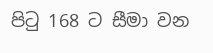පිටු 168 ට සීමා වන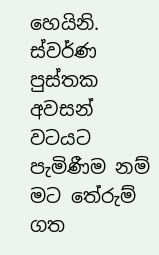හෙයිනි. ස්වර්ණ පුස්තක අවසන් වටයට පැමිණීම නම් මට තේරුම් ගත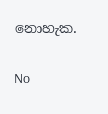නොහැක.

No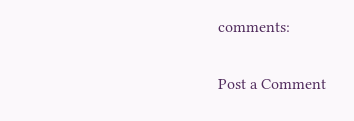comments:

Post a Comment